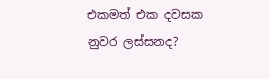එකමත් එක දවසක
නුවර ලස්සනද?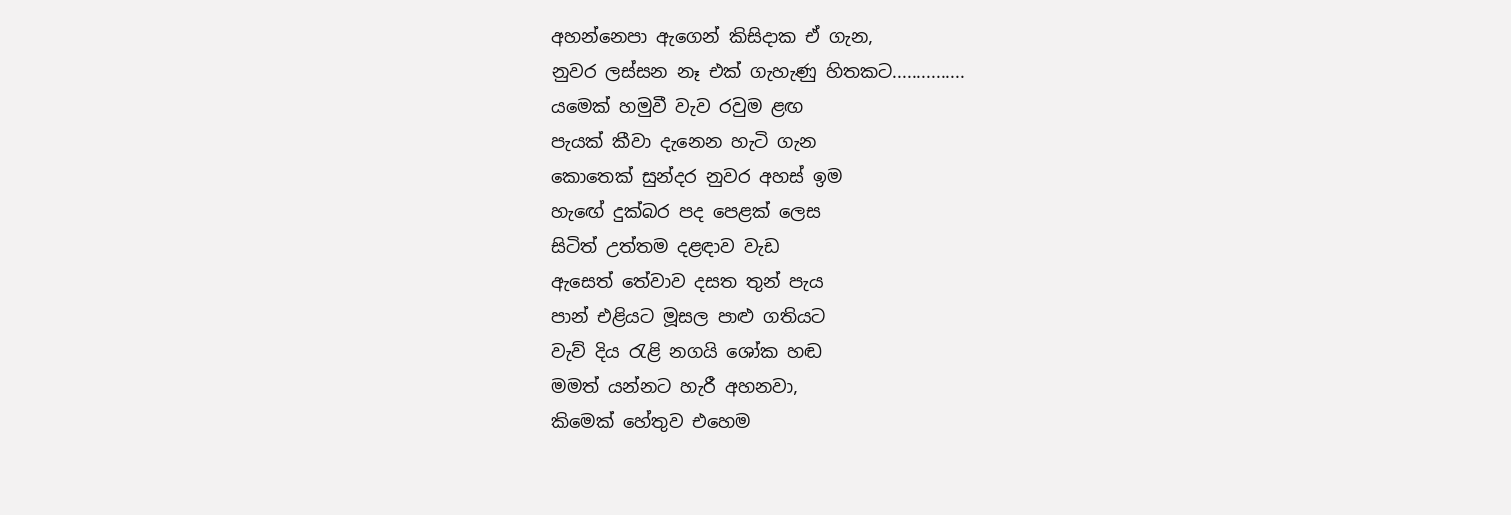අහන්නෙපා ඇගෙන් කිසිදාක ඒ ගැන,
නුවර ලස්සන නෑ එක් ගැහැණු හිතකට...............
යමෙක් හමුවී වැව රවුම ළඟ
පැයක් කීවා දැනෙන හැටි ගැන
කොතෙක් සුන්දර නුවර අහස් ඉම
හැඟේ දුක්බර පද පෙළක් ලෙස
සිටිත් උත්තම දළඳාව වැඩ
ඇසෙත් තේවාව දසත තුන් පැය
පාන් එළියට මූසල පාළු ගතියට
වැව් දිය රැළි නගයි ශෝක හඬ
මමත් යන්නට හැරී අහනවා,
කිමෙක් හේතුව එහෙම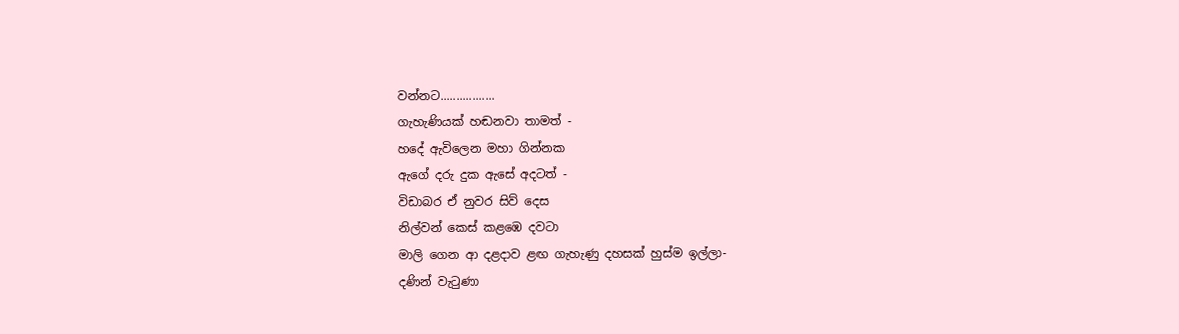වන්නට.................
ගැහැණියක් හඬනවා තාමත් -
හදේ ඇවිලෙන මහා ගින්නක
ඇගේ දරු දුක ඇසේ අදටත් -
විඩාබර ඒ නුවර සිව් දෙස
නිල්වන් කෙස් කළඹෙ දවටා
මාලි ගෙන ආ දළදාව ළඟ ගැහැණු දහසක් හුස්ම ඉල්ලා-
දණින් වැටුණා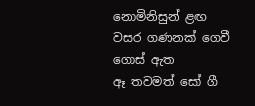නොමිනිසුන් ළඟ
වසර ගණනක් ගෙවී ගොස් ඇත
ඈ තවමත් සෝ ගී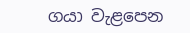ගයා වැළපෙන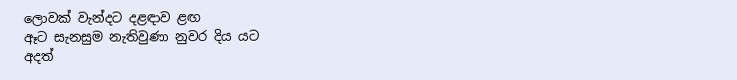ලොවක් වැන්දට දළඳාව ළඟ
ඈට සැනසුම නැතිවුණා නුවර දිය යට
අදත්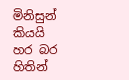මිනිසුන් කියයි හර බර
හිතින්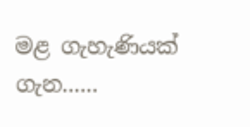මළ ගැහැණියක් ගැන......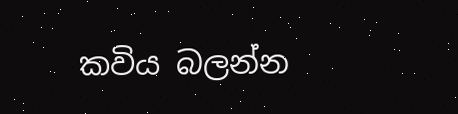කවිය බලන්න